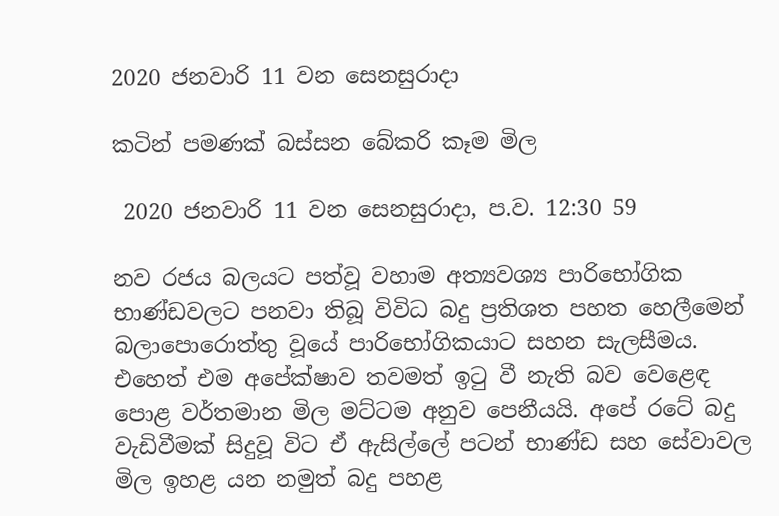2020 ජනවාරි 11 වන සෙනසුරාදා

කටින් පමණක් බස්සන බේකරි කෑම මිල

 2020 ජනවාරි 11 වන සෙනසුරාදා, ප.ව. 12:30 59

නව රජය බලයට පත්වූ වහාම අත්‍යවශ්‍ය පාරිභෝගික භාණ්ඩවලට පනවා තිබූ විවිධ බදු ප්‍රතිශත පහත හෙලීමෙන් බලාපොරොත්තු වූයේ පාරිභෝගිකයාට සහන සැලසීමය. එහෙත් එම අපේක්ෂාව තවමත් ඉටු වී නැති බව වෙළෙඳ පොළ වර්තමාන මිල මට්ටම අනුව පෙනීයයි. අපේ රටේ බදු වැඩිවීමක් සිදුවූ විට ඒ ඇසිල්ලේ පටන් භාණ්ඩ සහ සේවාවල මිල ඉහළ යන නමුත් බදු පහළ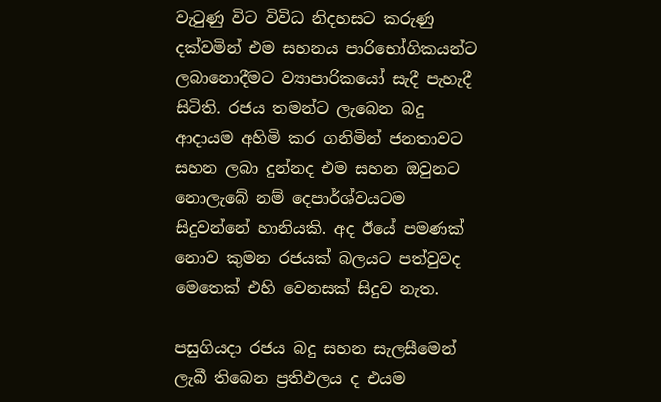වැටුණු විට විවිධ නිදහසට කරුණු දක්වමින් එම සහනය පාරිභෝගිකයන්ට ලබානොදීමට ව්‍යාපාරිකයෝ සැදී පැහැදී සිටිති. රජය තමන්ට ලැබෙන බදු ආදායම අහිමි කර ගනිමින් ජනතාවට සහන ලබා දුන්නද එම සහන ඔවුනට නොලැබේ නම් දෙපාර්ශ්වයටම සිදුවන්නේ හානියකි. අද ඊයේ පමණක් නොව කුමන රජයක් බලයට පත්වුවද මෙතෙක් එහි වෙනසක් සිදුව නැත.

පසුගියදා රජය බදු සහන සැලසීමෙන් ලැබී තිබෙන ප්‍රතිඵලය ද එයම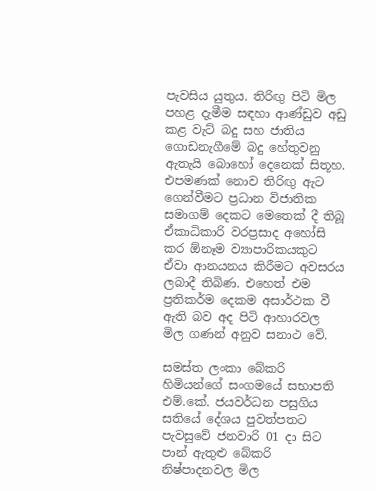පැවසිය යුතුය. තිරිඟු පිටි මිල පහළ දැමීම සඳහා ආණ්ඩුව අඩු කළ වැට් බදු සහ ජාතිය ගොඩනැගීමේ බදු හේතුවනු ඇතැයි බොහෝ දෙනෙක් සිතූහ. එපමණක් නොව තිරිඟු ඇට ගෙන්වීමට ප්‍රධාන විජාතික සමාගම් දෙකට මෙතෙක් දී තිබූ ඒකාධිකාරි වරප්‍රසාද අහෝසි කර ඕනෑම ව්‍යාපාරිකයකුට ඒවා ආනයනය කිරීමට අවසරය ලබාදී තිබිණ. එහෙත් එම ප්‍රතිකර්ම දෙකම අසාර්ථක වී ඇති බව අද පිටි ආහාරවල මිල ගණන් අනුව සනාථ වේ.

සමස්ත ලංකා බේකරි හිමියන්ගේ සංගමයේ සභාපති එම්.කේ. ජයවර්ධන පසුගිය සතියේ දේශය පුවත්පතට පැවසුවේ ජනවාරි 01 දා සිට පාන් ඇතුළු බේකරි නිෂ්පාදනවල මිල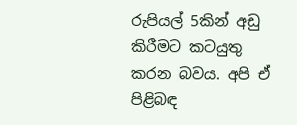රුපියල් 5කින් අඩු කිරීමට කටයුතු කරන බවය. අපි ඒ පිළිබඳ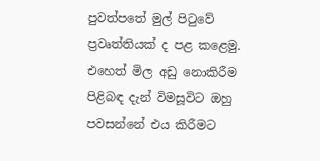පුවත්පතේ මුල් පිටුවේ ප්‍රවෘත්තියක් ද පළ කළෙමු. එහෙත් මිල අඩු නොකිරීම පිළිබඳ දැන් විමසූවිට ඔහු පවසන්නේ එය කිරීමට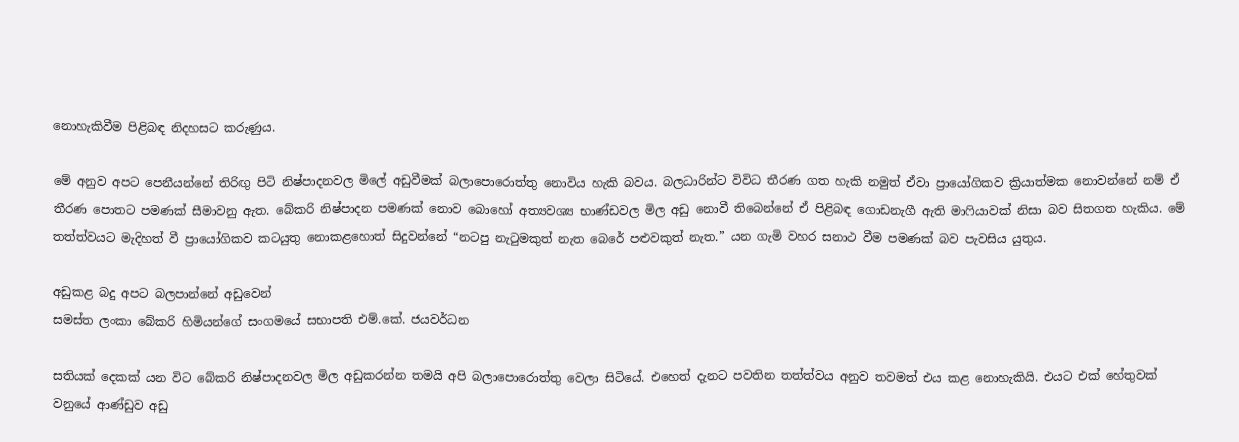නොහැකිවීම පිළිබඳ නිදහසට කරුණුය.

මේ අනුව අපට පෙනීයන්නේ තිරිඟු පිටි නිෂ්පාදනවල මිලේ අඩුවීමක් බලාපොරොත්තු නොවිය හැකි බවය. බලධාරින්ට විවිධ තීරණ ගත හැකි නමුත් ඒවා ප්‍රායෝගිකව ක්‍රියාත්මක නොවන්නේ නම් ඒ තීරණ පොතට පමණක් සීමාවනු ඇත. බේකරි නිෂ්පාදන පමණක් නොව බොහෝ අත්‍යවශ්‍ය භාණ්ඩවල මිල අඩු නොවී තිබෙන්නේ ඒ පිළිබඳ ගොඩනැගී ඇති මාෆියාවක් නිසා බව සිතගත හැකිය. මේ තත්ත්වයට මැදිහත් වී ප්‍රායෝගිකව කටයුතු නොකළහොත් සිදුවන්නේ “නටපු නැටුමකුත් නැත බෙරේ පළුවකුත් නැත.” යන ගැමි වහර සනාථ වීම පමණක් බව පැවසිය යුතුය.

අඩුකළ බදු අපට බලපාන්නේ අඩුවෙන්
සමස්ත ලංකා බේකරි හිමියන්ගේ සංගමයේ සභාපති එම්.කේ. ජයවර්ධන

සතියක් දෙකක් යන විට බේකරි නිෂ්පාදනවල මිල අඩුකරන්න තමයි අපි බලාපොරොත්තු වෙලා සිටියේ. එහෙත් දැනට පවතින තත්ත්වය අනුව තවමත් එය කළ නොහැකියි. එයට එක් හේතුවක් වනුයේ ආණ්ඩුව අඩු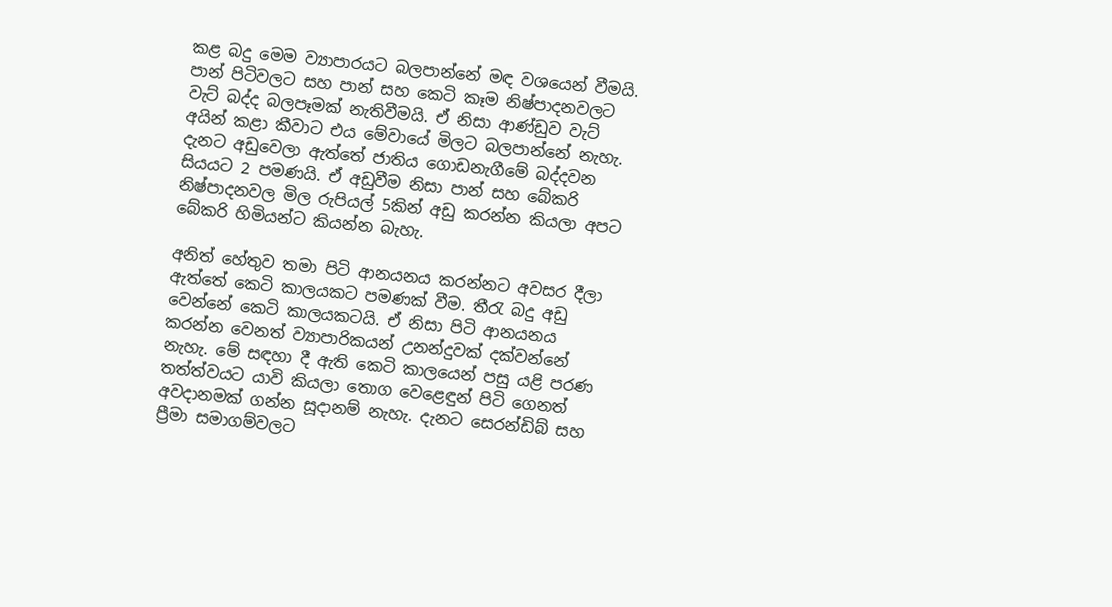කළ බදු මෙම ව්‍යාපාරයට බලපාන්නේ මඳ වශයෙන් වීමයි. පාන් පිටිවලට සහ පාන් සහ කෙටි කෑම නිෂ්පාදනවලට වැට් බද්ද බලපෑමක් නැතිවීමයි. ඒ නිසා ආණ්ඩුව වැට් අයින් කළා කීවාට එය මේවායේ මිලට බලපාන්නේ නැහැ. දැනට අඩුවෙලා ඇත්තේ ජාතිය ගොඩනැගීමේ බද්දවන සියයට 2 පමණයි. ඒ අඩුවීම නිසා පාන් සහ බේකරි නිෂ්පාදනවල මිල රුපියල් 5කින් අඩු කරන්න කියලා අපට බේකරි හිමියන්ට කියන්න බැහැ.

අනිත් හේතුව තමා පිටි ආනයනය කරන්නට අවසර දීලා ඇත්තේ කෙටි කාලයකට පමණක් වීම. තීරැ බදු අඩු වෙන්නේ කෙටි කාලයකටයි. ඒ නිසා පිටි ආනයනය කරන්න වෙනත් ව්‍යාපාරිකයන් උනන්දුවක් දක්වන්නේ නැහැ. මේ සඳහා දී ඇති කෙටි කාලයෙන් පසු යළි පරණ තත්ත්වයට යාවි කියලා තොග වෙළෙඳුන් පිටි ගෙනත් අවදානමක් ගන්න සූදානම් නැහැ. දැනට සෙරන්ඩිබ් සහ ප්‍රීමා සමාගම්වලට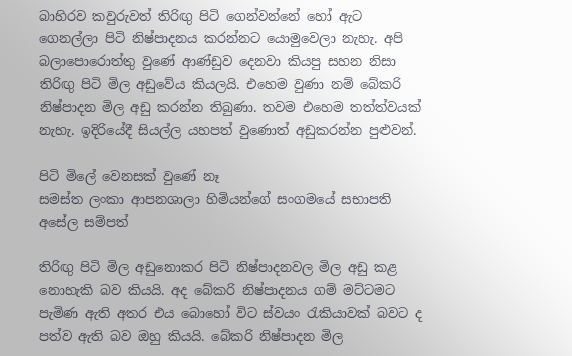බාහිරව කවුරුවත් තිරිඟු පිටි ගෙන්වන්නේ හෝ ඇට ගෙනල්ලා පිටි නිෂ්පාදනය කරන්නට යොමුවෙලා නැහැ. අපි බලාපොරොත්තු වුණේ ආණ්ඩුව දෙනවා කියපු සහන නිසා තිරිඟු පිටි මිල අඩුවේය කියලයි. එහෙම වුණා නම් බේකරි නිෂ්පාදන මිල අඩු කරන්න තිබුණා. තවම එහෙම තත්ත්වයක් නැහැ. ඉදිරියේදී සියල්ල යහපත් වුණොත් අඩුකරන්න පුළුවන්.

පිටි මිලේ වෙනසක් වුණේ නෑ
සමස්ත ලංකා ආපනශාලා හිමියන්ගේ සංගමයේ සභාපති අසේල සම්පත්

තිරිඟු පිටි මිල අඩුනොකර පිටි නිෂ්පාදනවල මිල අඩු කළ නොහැකි බව කියයි. අද බේකරි නිෂ්පාදනය ගම් මට්ටමට පැමිණ ඇති අතර එය බොහෝ විට ස්වයං රැකියාවක් බවට ද පත්ව ඇති බව ඔහු කියයි. බේකරි නිෂ්පාදන මිල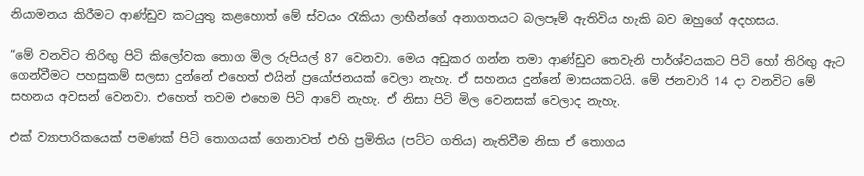නියාමනය කිරීමට ආණ්ඩුව කටයුතු කළහොත් මේ ස්වයං රැකියා ලාභීන්ගේ අනාගතයට බලපෑම් ඇතිවිය හැකි බව ඔහුගේ අදහසය.

“මේ වනවිට තිරිඟු පිටි කිලෝවක තොග මිල රුපියල් 87 වෙනවා. මෙය අඩුකර ගන්න තමා ආණ්ඩුව තෙවැනි පාර්ශ්වයකට පිටි හෝ තිරිඟු ඇට ගෙන්වීමට පහසුකම් සලසා දුන්නේ එහෙත් එයින් ප්‍රයෝජනයක් වෙලා නැහැ. ඒ සහනය දුන්නේ මාසයකටයි. මේ ජනවාරි 14 දා වනවිට මේ සහනය අවසන් වෙනවා. එහෙත් තවම එහෙම පිටි ආවේ නැහැ. ඒ නිසා පිටි මිල වෙනසක් වෙලාද නැහැ.

එක් ව්‍යාපාරිකයෙක් පමණක් පිටි තොගයක් ගෙනාවත් එහි ප්‍රමිතිය (පට්ට ගතිය) නැතිවීම නිසා ඒ තොගය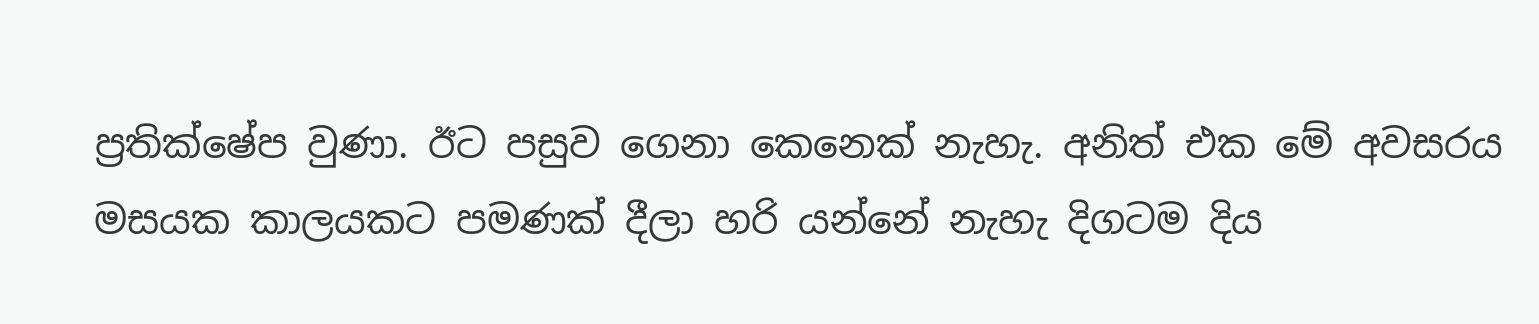ප්‍රතික්ෂේප වුණා. ඊට පසුව ගෙනා කෙනෙක් නැහැ. අනිත් එක මේ අවසරය මසයක කාලයකට පමණක් දීලා හරි යන්නේ නැහැ දිගටම දිය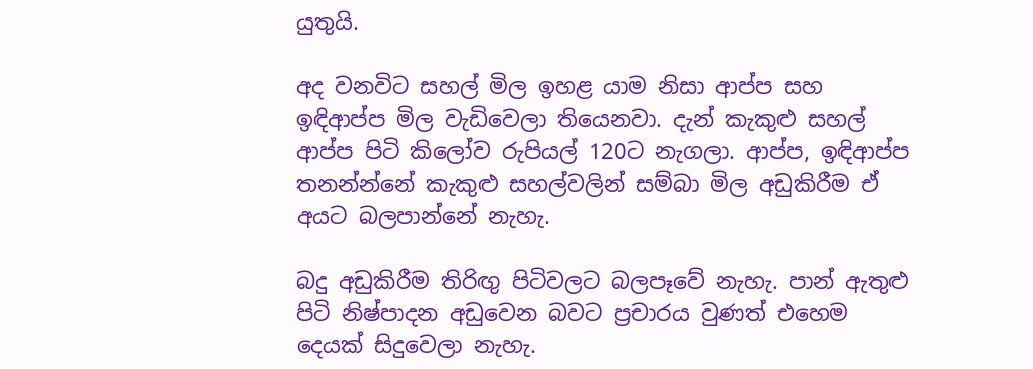යුතුයි.

අද වනවිට සහල් මිල ඉහළ යාම නිසා ආප්ප සහ ඉඳිආප්ප මිල වැඩිවෙලා තියෙනවා. දැන් කැකුළු සහල් ආප්ප පිටි කිලෝව රුපියල් 120ට නැගලා. ආප්ප, ඉඳිආප්ප තනන්න්නේ කැකුළු සහල්වලින් සම්බා මිල අඩුකිරීම ඒ අයට බලපාන්නේ නැහැ.

බදු අඩුකිරීම තිරිඟු පිටිවලට බලපෑවේ නැහැ. පාන් ඇතුළු පිටි නිෂ්පාදන අඩුවෙන බවට ප්‍රචාරය වුණත් එහෙම දෙයක් සිදුවෙලා නැහැ.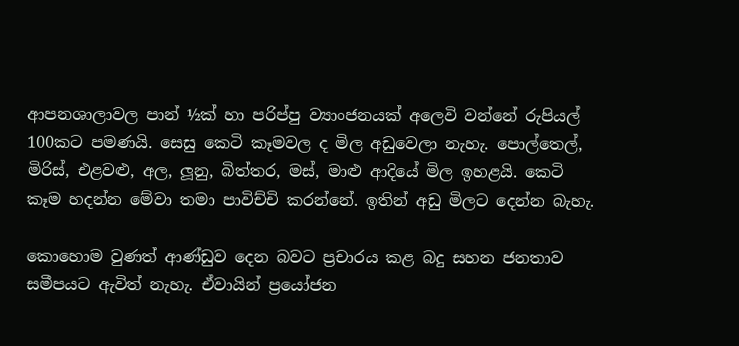ආපනශාලාවල පාන් ½ක් හා පරිප්පු ව්‍යාංජනයක් අලෙවි වන්නේ රුපියල් 100කට පමණයි. සෙසු කෙටි කෑමවල ද මිල අඩුවෙලා නැහැ. පොල්තෙල්, මිරිස්, එළවළු, අල, ලූනු, බිත්තර, මස්, මාළු ආදියේ මිල ඉහළයි. කෙටි කෑම හදන්න මේවා තමා පාවිච්චි කරන්නේ. ඉතින් අඩු මිලට දෙන්න බැහැ.

කොහොම වුණත් ආණ්ඩුව දෙන බවට ප්‍රචාරය කළ බදු සහන ජනතාව සමීපයට ඇවිත් නැහැ. ඒවායින් ප්‍රයෝජන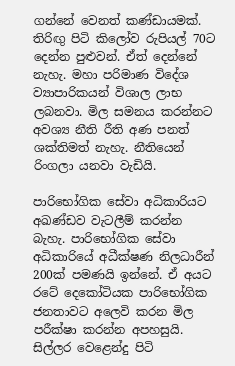ගන්නේ වෙනත් කණ්ඩායමක්. තිරිඟු පිටි කිලෝව රුපියල් 70ට දෙන්න පුළුවන්. ඒත් දෙන්නේ නැහැ. මහා පරිමාණ විදේශ ව්‍යාපාරිකයන් විශාල ලාභ ලබනවා. මිල සමනය කරන්නට අවශ්‍ය නීති රීති අණ පනත් ශක්තිමත් නැහැ. නීතියෙන් රිංගලා යනවා වැඩියි.

පාරිභෝගික සේවා අධිකාරියට අඛණ්ඩව වැටලීම් කරන්න බැහැ. පාරිභෝගික සේවා අධිකාරියේ අධීක්ෂණ නිලධාරීන් 200ක් පමණයි ඉන්නේ. ඒ අයට රටේ දෙකෝටියක පාරිභෝගික ජනතාවට අලෙවි කරන මිල පරීක්ෂා කරන්න අපහසුයි. සිල්ලර වෙළෙන්දු පිටි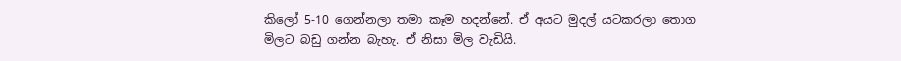කිලෝ 5-10 ගෙන්නලා තමා කෑම හදන්නේ. ඒ අයට මුදල් යටකරලා තොග මිලට බඩු ගන්න බැහැ. ඒ නිසා මිල වැඩියි.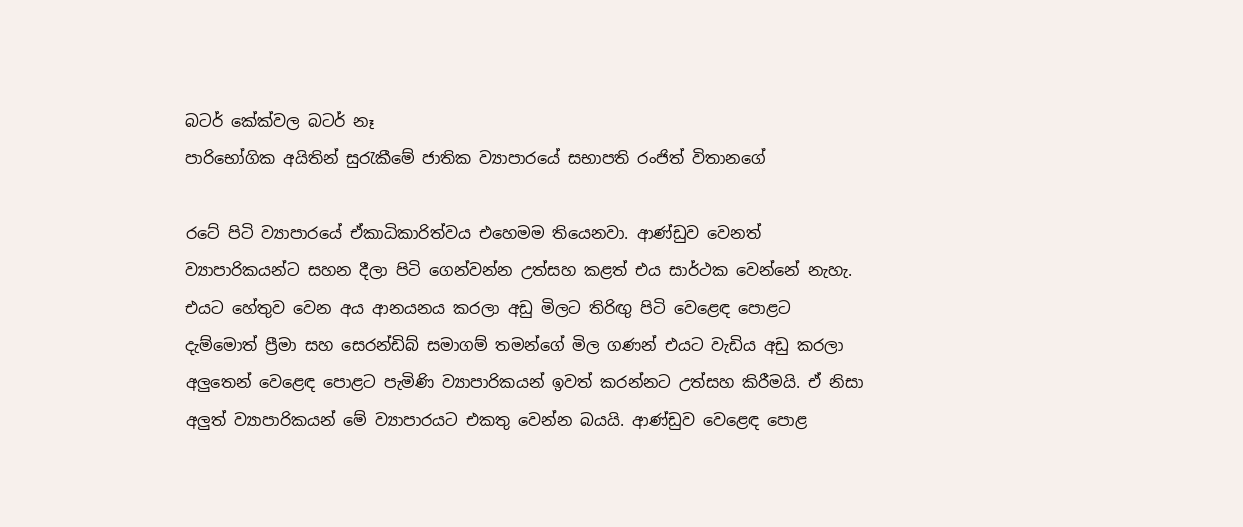බටර් කේක්වල බටර් නෑ
පාරිභෝගික අයිතින් සුරැකීමේ ජාතික ව්‍යාපාරයේ සභාපති රංජිත් විතානගේ

රටේ පිටි ව්‍යාපාරයේ ඒකාධිකාරිත්වය එහෙමම තියෙනවා. ආණ්ඩුව වෙනත් ව්‍යාපාරිකයන්ට සහන දීලා පිටි ගෙන්වන්න උත්සහ කළත් එය සාර්ථක වෙන්නේ නැහැ. එයට හේතුව වෙන අය ආනයනය කරලා අඩු මිලට තිරිඟු පිටි වෙළෙඳ පොළට දැම්මොත් ප්‍රීමා සහ සෙරන්ඩිබ් සමාගම් තමන්ගේ මිල ගණන් එයට වැඩිය අඩු කරලා අලුතෙන් වෙළෙඳ පොළට පැමිණි ව්‍යාපාරිකයන් ඉවත් කරන්නට උත්සහ කිරීමයි. ඒ නිසා අලුත් ව්‍යාපාරිකයන් මේ ව්‍යාපාරයට එකතු වෙන්න බයයි. ආණ්ඩුව වෙළෙඳ පොළ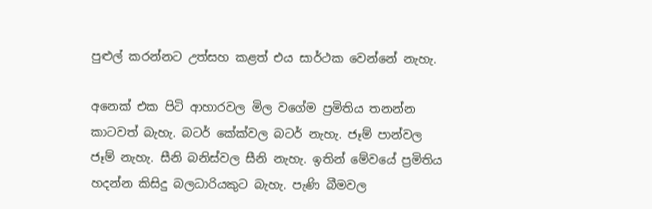පුළුල් කරන්නට උත්සහ කළත් එය සාර්ථක වෙන්නේ නැහැ.

අනෙක් එක පිටි ආහාරවල මිල වගේම ප්‍රමිතිය තනන්න කාටවත් බැහැ. බටර් කේක්වල බටර් නැහැ. ජෑම් පාන්වල ජෑම් නැහැ. සීනි බනිස්වල සීනි නැහැ. ඉතින් මේවයේ ප්‍රමිතිය හදන්න කිසිදු බලධාරියකුට බැහැ. පැණි බීමවල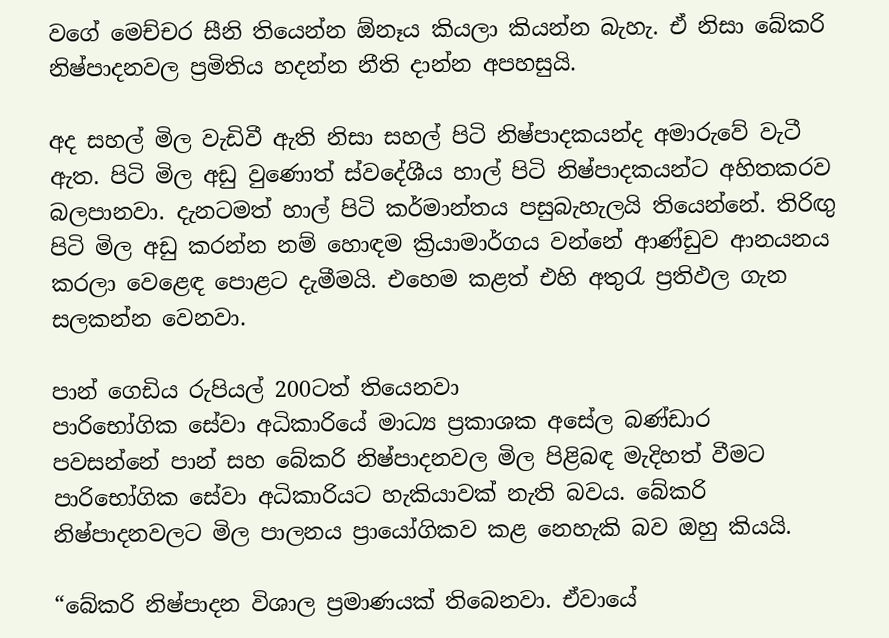වගේ මෙච්චර සීනි තියෙන්න ඕනෑය කියලා කියන්න බැහැ. ඒ නිසා බේකරි නිෂ්පාදනවල ප්‍රමිතිය හදන්න නීති දාන්න අපහසුයි.

අද සහල් මිල වැඩිවී ඇති නිසා සහල් පිටි නිෂ්පාදකයන්ද අමාරුවේ වැටී ඇත. පිටි මිල අඩු වුණොත් ස්වදේශීය හාල් පිටි නිෂ්පාදකයන්ට අහිතකරව බලපානවා. දැනටමත් හාල් පිටි කර්මාන්තය පසුබැහැලයි තියෙන්නේ. තිරිඟු පිටි මිල අඩු කරන්න නම් හොඳම ක්‍රියාමාර්ගය වන්නේ ආණ්ඩුව ආනයනය කරලා වෙළෙඳ පොළට දැමීමයි. එහෙම කළත් එහි අතුරැ ප්‍රතිඵල ගැන සලකන්න වෙනවා.

පාන් ගෙඩිය රුපියල් 200ටත් තියෙනවා
පාරිභෝගික සේවා අධිකාරියේ මාධ්‍ය ප්‍රකාශක අසේල බණ්ඩාර
පවසන්නේ පාන් සහ බේකරි නිෂ්පාදනවල මිල පිළිබඳ මැදිහත් වීමට පාරිභෝගික සේවා අධිකාරියට හැකියාවක් නැති බවය. බේකරි නිෂ්පාදනවලට මිල පාලනය ප්‍රායෝගිකව කළ නෙහැකි බව ඔහු කියයි.

“බේකරි නිෂ්පාදන විශාල ප්‍රමාණයක් තිබෙනවා. ඒවායේ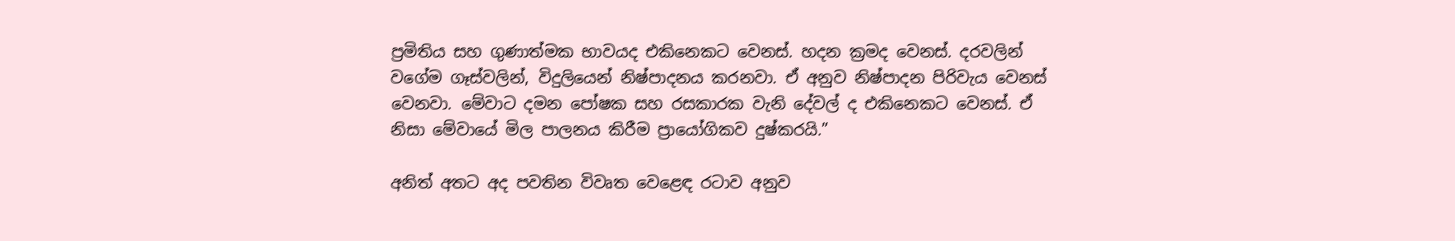ප්‍රමිතිය සහ ගුණාත්මක භාවයද එකිනෙකට වෙනස්. හදන ක්‍රමද වෙනස්. දරවලින් වගේම ගෑස්වලින්, විදුලියෙන් නිෂ්පාදනය කරනවා. ඒ අනුව නිෂ්පාදන පිරිවැය වෙනස් වෙනවා. මේවාට දමන පෝෂක සහ රසකාරක වැනි දේවල් ද එකිනෙකට වෙනස්. ඒ නිසා මේවායේ මිල පාලනය කිරීම ප්‍රායෝගිකව දුෂ්කරයි.”

අනිත් අතට අද පවතින විවෘත වෙළෙඳ රටාව අනුව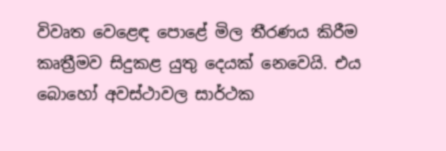විවෘත වෙළෙඳ පොළේ මිල තීරණය කිරීම කෘත්‍රීමව සිදුකළ යුතු දෙයක් නෙවෙයි. එය බොහෝ අවස්ථාවල සාර්ථක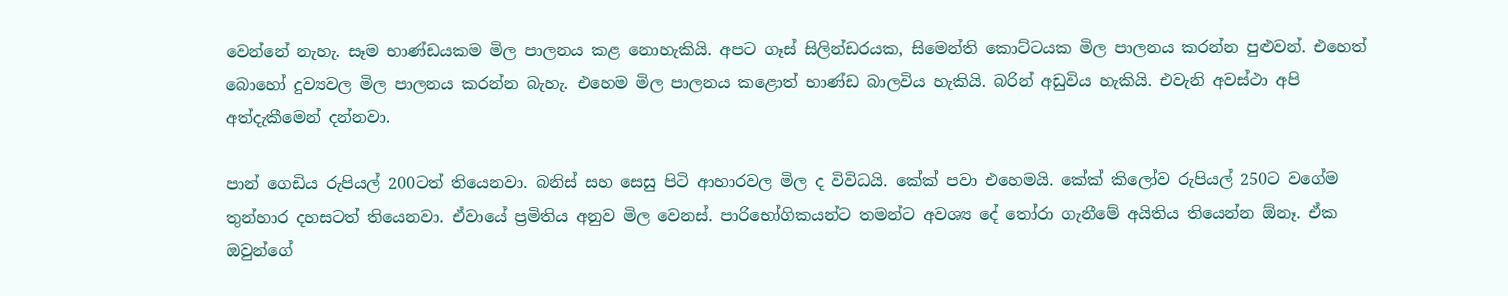වෙන්නේ නැහැ. සෑම භාණ්ඩයකම මිල පාලනය කළ නොහැකියි. අපට ගෑස් සිලින්ඩරයක, සිමෙන්ති කොට්ටයක මිල පාලනය කරන්න පුළුවන්. එහෙත් බොහෝ දුව්‍යවල මිල පාලනය කරන්න බැහැ. එහෙම මිල පාලනය කළොත් භාණ්ඩ බාලවිය හැකියි. බරින් අඩුවිය හැකියි. එවැනි අවස්ථා අපි අත්දැකීමෙන් දන්නවා.

පාන් ගෙඩිය රුපියල් 200ටත් තියෙනවා. බනිස් සහ සෙසු පිටි ආහාරවල මිල ද විවිධයි. කේක් පවා එහෙමයි. කේක් කිලෝව රුපියල් 250ට වගේම තුන්හාර දහසටත් තියෙනවා. ඒවායේ ප්‍රමිතිය අනුව මිල වෙනස්. පාරිභෝගිකයන්ට තමන්ට අවශ්‍ය දේ තෝරා ගැනීමේ අයිතිය තියෙන්න ඕනෑ. ඒක ඔවුන්ගේ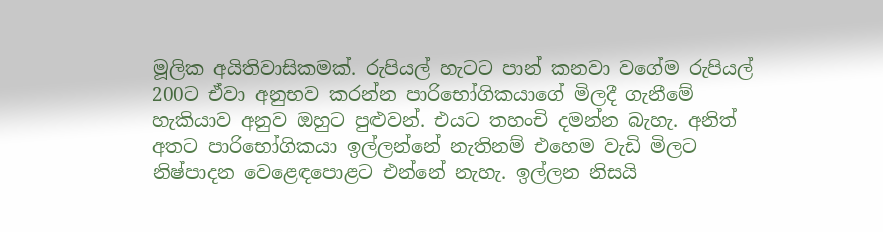මූලික අයිතිවාසිකමක්. රුපියල් හැටට පාන් කනවා වගේම රුපියල් 200ට ඒවා අනුභව කරන්න පාරිභෝගිකයාගේ මිලදී ගැනීමේ හැකියාව අනුව ඔහුට පුළුවන්. එයට තහංචි දමන්න බැහැ. අනිත් අතට පාරිභෝගිකයා ඉල්ලන්නේ නැතිනම් එහෙම වැඩි මිලට නිෂ්පාදන වෙළෙඳපොළට එන්නේ නැහැ. ඉල්ලන නිසයි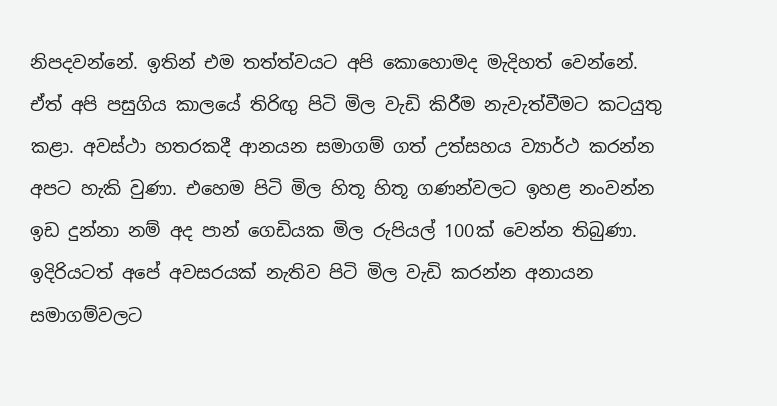නිපදවන්නේ. ඉතින් එම තත්ත්වයට අපි කොහොමද මැදිහත් වෙන්නේ.
ඒත් අපි පසුගිය කාලයේ තිරිඟු පිටි මිල වැඩි කිරීම නැවැත්වීමට කටයුතු කළා. අවස්ථා හතරකදී ආනයන සමාගම් ගත් උත්සහය ව්‍යාර්ථ කරන්න අපට හැකි වුණා. එහෙම පිටි මිල හිතූ හිතූ ගණන්වලට ඉහළ නංවන්න ඉඩ දුන්නා නම් අද පාන් ගෙඩියක මිල රුපියල් 100ක් වෙන්න තිබුණා. ඉදිරියටත් අපේ අවසරයක් නැතිව පිටි මිල වැඩි කරන්න අනායන සමාගම්වලට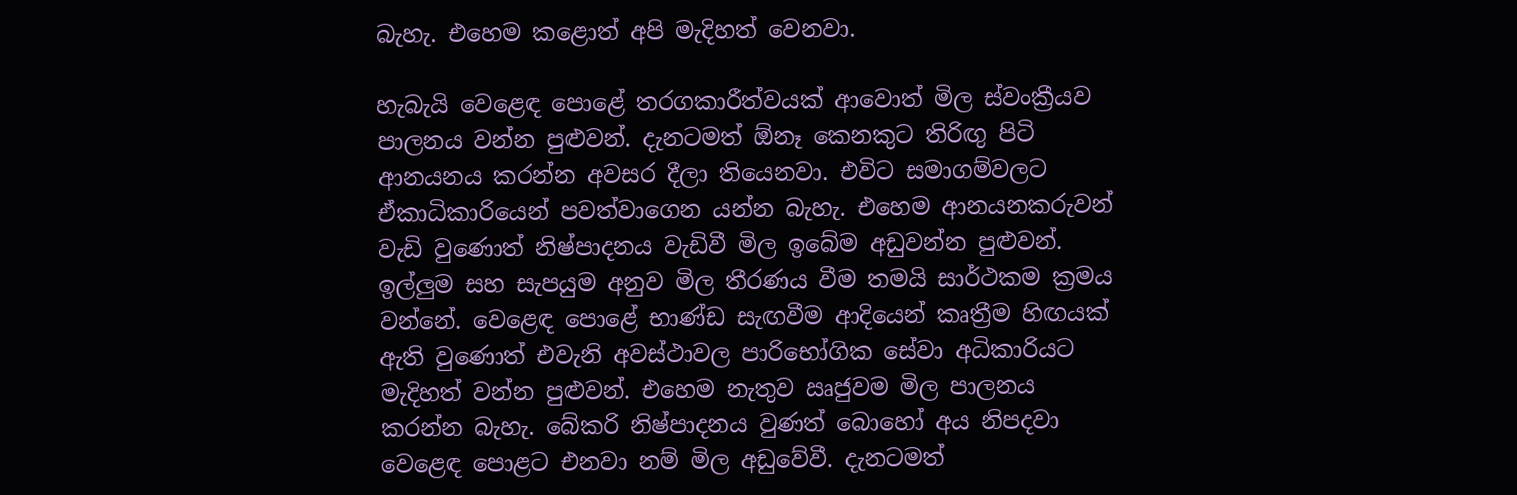බැහැ. එහෙම කළොත් අපි මැදිහත් වෙනවා.

හැබැයි වෙළෙඳ පොළේ තරගකාරීත්වයක් ආවොත් මිල ස්වංක්‍රීයව පාලනය වන්න පුළුවන්. දැනටමත් ඕනෑ කෙනකුට තිරිඟු පිටි ආනයනය කරන්න අවසර දීලා තියෙනවා. එවිට සමාගම්වලට ඒකාධිකාරියෙන් පවත්වාගෙන යන්න බැහැ. එහෙම ආනයනකරුවන් වැඩි වුණොත් නිෂ්පාදනය වැඩිවී මිල ඉබේම අඩුවන්න පුළුවන්. ඉල්ලුම සහ සැපයුම අනුව මිල තීරණය වීම තමයි සාර්ථකම ක්‍රමය වන්නේ. වෙළෙඳ පොළේ භාණ්ඩ සැඟවීම ආදියෙන් කෘත්‍රීම හිඟයක් ඇති වුණොත් එවැනි අවස්ථාවල පාරිභෝගික සේවා අධිකාරියට මැදිහත් වන්න පුළුවන්. එහෙම නැතුව ඍජුවම මිල පාලනය කරන්න බැහැ. බේකරි නිෂ්පාදනය වුණත් බොහෝ අය නිපදවා වෙළෙඳ පොළට එනවා නම් මිල අඩුවේවී. දැනටමත්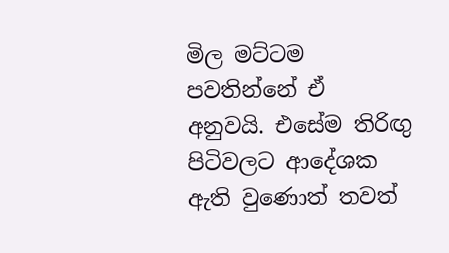මිල මට්ටම පවතින්නේ ඒ අනුවයි. එසේම තිරිඟු පිටිවලට ආදේශක ඇති වුණොත් තවත්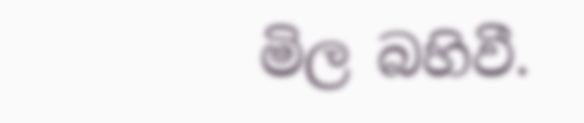මිල බහිවී.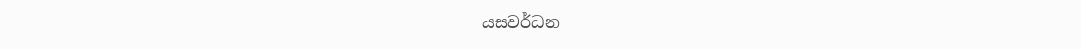යසවර්ධන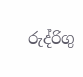රුද්රිගු